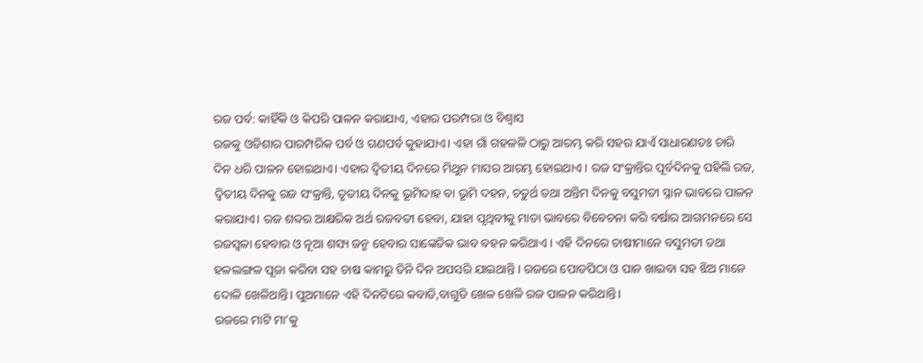ରଜ ପର୍ବ: କାହିଁକି ଓ କିପରି ପାଳନ କରାଯାଏ, ଏହାର ପରମ୍ପରା ଓ ବିଶ୍ୱାସ
ରଜକୁ ଓଡିଶାର ପାରମ୍ପରିକ ପର୍ବ ଓ ଗଣପର୍ବ କୁହାଯାଏ। ଏହା ଗାଁ ଗହଳଳି ଠାରୁ ଆରମ୍ଭ କରି ସହର ଯାଏଁ ସାଧାରଣତଃ ଚାରି ଦିନ ଧରି ପାଳନ ହୋଇଥାଏ। ଏହାର ଦ୍ଵିତୀୟ ଦିନରେ ମିଥୁନ ମାସର ଆରମ୍ଭ ହୋଇଥାଏ । ରଜ ସଂକ୍ରାନ୍ତିର ପୂର୍ବଦିନକୁ ପହିଲି ରଜ, ଦ୍ଵିତୀୟ ଦିନକୁ ରଜ ସଂକ୍ରାନ୍ତି, ତୃତୀୟ ଦିନକୁ ଭୂମିଦାହ ବା ଭୂମି ଦହନ, ଚତୁର୍ଥ ତଥା ଅନ୍ତିମ ଦିନକୁ ବସୁମତୀ ସ୍ନାନ ଭାବରେ ପାଳନ କରାଯାଏ। ରଜ ଶବ୍ଦର ଆକ୍ଷରିକ ଅର୍ଥ ରଜବତୀ ହେବା, ଯାହା ପୃଥିବୀକୁ ମାତା ଭାବରେ ବିବେଚନା କରି ବର୍ଷାର ଆଗମନରେ ସେ ରଜସ୍ଵଳା ହେବାର ଓ ନୂଆ ଶସ୍ୟ ଜନ୍ମ ହେବାର ସାଙ୍କେତିକ ଭାବ ବହନ କରିଥାଏ । ଏହି ଦିନରେ ଚାଷୀମାନେ ବସୁମତୀ ତଥା ହଳଲଙ୍ଗଳ ପୂଜା କରିବା ସହ ଚାଷ କାମରୁ ତିନି ଦିନ ଅପସରି ଯାଇଥାନ୍ତି । ରଜରେ ପୋଡପିଠା ଓ ପାନ ଖାଇବା ସହ ଝିଅ ମାନେ ଦୋଳି ଖେଳିଥାନ୍ତି। ପୁଅମାନେ ଏହି ଦିନଟିରେ କବାଡି,ବାଗୁଡି ଖେଳ ଖେଳି ରଜ ପାଳନ କରିଥାନ୍ତି।
ରଜରେ ମାଟି ମା’କୁ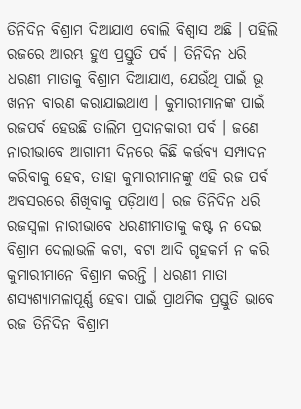ତିନିଦିନ ବିଶ୍ରାମ ଦିଆଯାଏ ବୋଲି ବିଶ୍ୱାସ ଅଛି । ପହିଲି ରଜରେ ଆରମ୍ଭ ହୁଏ ପ୍ରସ୍ତୁତି ପର୍ବ । ତିନିଦିନ ଧରି ଧରଣୀ ମାତାକୁ ବିଶ୍ରାମ ଦିଆଯାଏ, ଯେଉଁଥି ପାଇଁ ଭୂ ଖନନ ବାରଣ କରାଯାଇଥାଏ । କୁମାରୀମାନଙ୍କ ପାଇଁ ରଜପର୍ବ ହେଉଛି ତାଲିମ ପ୍ରଦାନକାରୀ ପର୍ବ । ଜଣେ ନାରୀଭାବେ ଆଗାମୀ ଦିନରେ କିଛି କର୍ତ୍ତବ୍ୟ ସମ୍ପାଦନ କରିବାକୁ ହେବ, ତାହା କୁମାରୀମାନଙ୍କୁ ଏହି ରଜ ପର୍ବ ଅବସରରେ ଶିଖିବାକୁ ପଡ଼ିଥାଏ। ରଜ ତିନିଦିନ ଧରି ରଜସ୍ୱଳା ନାରୀଭାବେ ଧରଣୀମାତାକୁ କଷ୍ଟ ନ ଦେଇ ବିଶ୍ରାମ ଦେଲାଭଳି କଟା, ବଟା ଆଦି ଗୃହକର୍ମ ନ କରି କୁମାରୀମାନେ ବିଶ୍ରାମ କରନ୍ତି । ଧରଣୀ ମାତା ଶସ୍ୟଶ୍ୟାମଳାପୂର୍ଣ୍ଣ ହେବା ପାଇଁ ପ୍ରାଥମିକ ପ୍ରସ୍ତୁତି ଭାବେ ରଜ ତିନିଦିନ ବିଶ୍ରାମ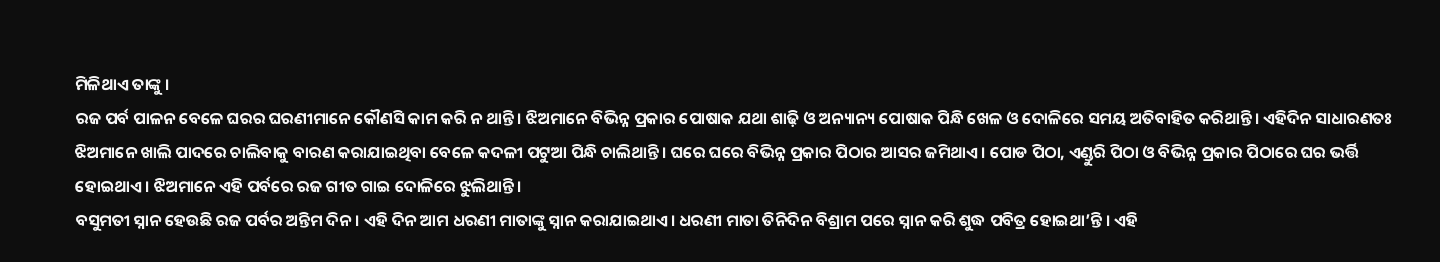ମିଳିଥାଏ ତାଙ୍କୁ ।
ରଜ ପର୍ବ ପାଳନ ବେଳେ ଘରର ଘରଣୀମାନେ କୌଣସି କାମ କରି ନ ଥାନ୍ତି। ଝିଅମାନେ ବିଭିନ୍ନ ପ୍ରକାର ପୋଷାକ ଯଥା ଶାଢ଼ି ଓ ଅନ୍ୟାନ୍ୟ ପୋଷାକ ପିନ୍ଧି ଖେଳ ଓ ଦୋଳିରେ ସମୟ ଅତିବାହିତ କରିଥାନ୍ତି। ଏହିଦିନ ସାଧାରଣତଃ ଝିଅମାନେ ଖାଲି ପାଦରେ ଚାଲିବାକୁ ବାରଣ କରାଯାଇଥିବା ବେଳେ କଦଳୀ ପଟୁଆ ପିନ୍ଧି ଚାଲିଥାନ୍ତି । ଘରେ ଘରେ ବିଭିନ୍ନ ପ୍ରକାର ପିଠାର ଆସର ଜମିଥାଏ। ପୋଡ ପିଠା, ଏଣ୍ଡୁରି ପିଠା ଓ ବିଭିନ୍ନ ପ୍ରକାର ପିଠାରେ ଘର ଭର୍ତ୍ତି ହୋଇଥାଏ। ଝିଅମାନେ ଏହି ପର୍ବରେ ରଜ ଗୀତ ଗାଇ ଦୋଳିରେ ଝୁଲିଥାନ୍ତି।
ବସୁମତୀ ସ୍ନାନ ହେଉଛି ରଜ ପର୍ବର ଅନ୍ତିମ ଦିନ। ଏହି ଦିନ ଆମ ଧରଣୀ ମାତାଙ୍କୁ ସ୍ନାନ କରାଯାଇଥାଏ। ଧରଣୀ ମାତା ତିନିଦିନ ବିଶ୍ରାମ ପରେ ସ୍ନାନ କରି ଶୁଦ୍ଧ ପବିତ୍ର ହୋଇଥା’ନ୍ତି । ଏହି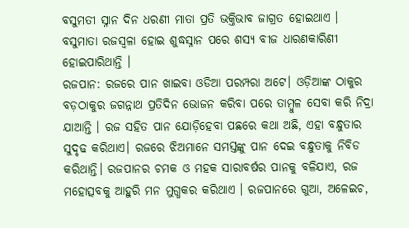ବସୁମତୀ ସ୍ନାନ ଦିନ ଧରଣୀ ମାତା ପ୍ରତି ଭକ୍ତିଭାବ ଜାଗ୍ରତ ହୋଇଥାଏ । ବସୁମାତା ରଜସ୍ଵଳା ହୋଇ ଶୁଦ୍ଧସ୍ନାନ ପରେ ଶସ୍ୟ ବୀଜ ଧାରଣକାରିଣୀ ହୋଇପାରିଥାନ୍ତି ।
ରଜପାନ: ରଜରେ ପାନ ଖାଇବା ଓଡିଆ ପରମ୍ପରା ଅଟେ। ଓଡ଼ିଆଙ୍କ ଠାକୁର ବଡ଼ଠାକୁର ଜଗନ୍ନାଥ ପ୍ରତିଦିନ ଭୋଜନ କରିବା ପରେ ତାମ୍ବୁଳ ସେବା କରି ନିଦ୍ରା ଯାଆନ୍ତି । ରଜ ସହିତ ପାନ ଯୋଡ଼ିହେବା ପଛରେ କଥା ଅଛି, ଏହା ବନ୍ଧୁତାର ସୁଦୃଢ କରିଥାଏ। ରଜରେ ଝିଅମାନେ ସମସ୍ତଙ୍କୁ ପାନ ଦେଇ ବନ୍ଧୁତାକୁ ନିବିଡ କରିଥାନ୍ତି। ରଜପାନର ଚମକ ଓ ମହକ ସାରାବର୍ଷର ପାନକୁ ବଳିଯାଏ, ରଜ ମହୋତ୍ସବକୁ ଆହୁରି ମନ ମୁଗ୍ଧକର କରିଥାଏ । ରଜପାନରେ ଗୁଆ, ଅଳେଇଚ,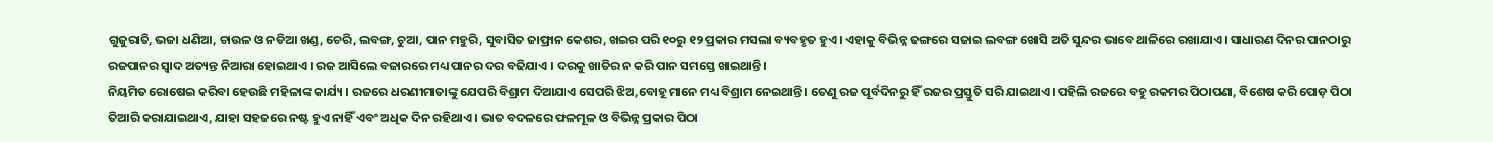ଗୁଜୁରାତି, ଭଜା ଧଣିଆ, ଚାଉଳ ଓ ନଡିଆ ଖଣ୍ଡ, ଚେରି, ଲବଙ୍ଗ, ଚୁଆ, ପାନ ମହୁରି, ସୁବାସିତ ଜାଫ୍ରାନ କେଶର, ଖଇର ପରି ୧୦ରୁ ୧୨ ପ୍ରକାର ମସଲା ବ୍ୟବହୃତ ହୁଏ । ଏହାକୁ ବିଭିନ୍ନ ଢଙ୍ଗରେ ସଜାଇ ଲବଙ୍ଗ ଖୋସି ଅତି ସୁନ୍ଦର ଭାବେ ଥାଳିରେ ରଖାଯାଏ । ସାଧାରଣ ଦିନର ପାନଠାରୁ ରଜପାନର ସ୍ୱାଦ ଅତ୍ୟନ୍ତ ନିଆରା ହୋଇଥାଏ । ରଜ ଆସିଲେ ବଜାରରେ ମଧ୍ୟ ପାନର ଦର ବଢିଯାଏ । ଦରକୁ ଖାତିର ନ କରି ପାନ ସମସ୍ତେ ଖାଇଥାନ୍ତି।
ନିୟମିତ ରୋଷେଇ କରିବା ହେଉଛି ମହିଳାଙ୍କ କାର୍ଯ୍ୟ । ରଜରେ ଧରଣୀମାତାଙ୍କୁ ଯେପରି ବିଶ୍ରାମ ଦିଆଯାଏ ସେପରି ଝିଅ,ବୋହୂ ମାନେ ମଧ୍ୟ ବିଶ୍ରାମ ନେଇଥାନ୍ତି। ତେଣୁ ରଜ ପୂର୍ବଦିନରୁ ହିଁ ରଜର ପ୍ରସ୍ତୁତି ସରି ଯାଇଥାଏ। ପହିଲି ରଜରେ ବହୁ ରକମର ପିଠାପଣା, ବିଶେଷ କରି ପୋଡ଼ ପିଠା ତିଆରି କରାଯାଇଥାଏ, ଯାହା ସହଜରେ ନଷ୍ଟ ହୁଏ ନାହିଁ ଏବଂ ଅଧିକ ଦିନ ରହିଥାଏ । ଭାତ ବଦଳରେ ଫଳମୂଳ ଓ ବିଭିନ୍ନ ପ୍ରକାର ପିଠା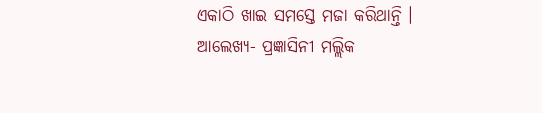ଏକାଠି ଖାଇ ସମସ୍ତେ ମଜା କରିଥାନ୍ତି ।
ଆଲେଖ୍ୟ- ପ୍ରଜ୍ଞାସିନୀ ମଲ୍ଲିକ